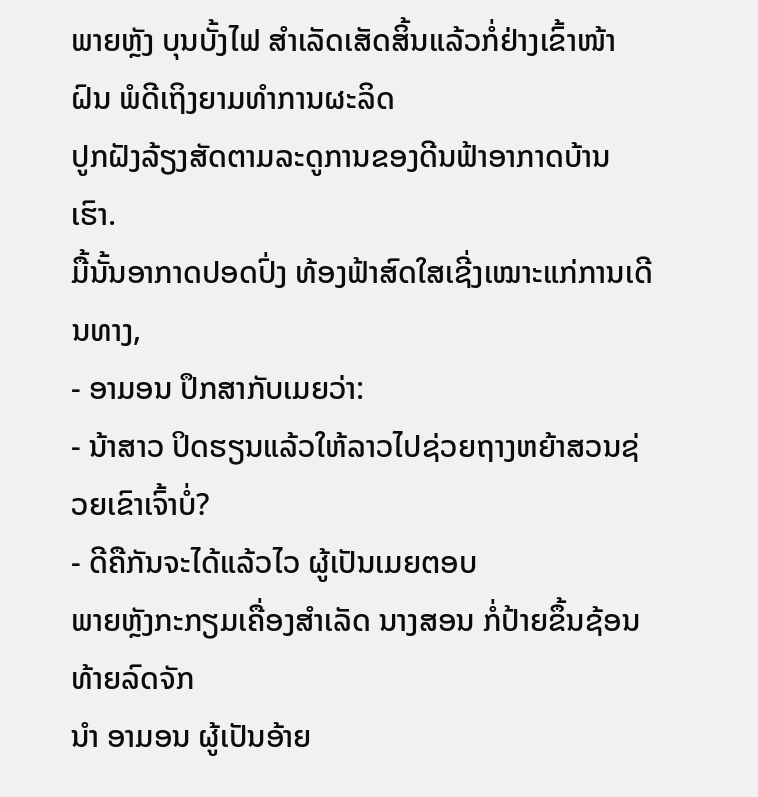ພາຍຫຼັງ ບຸນບັ້ງໄຟ ສຳເລັດເສັດສິ້ນແລ້ວກໍ່ຢ່າງເຂົ້າໜ້າຝົນ ພໍດີເຖິງຍາມທຳການຜະລິດ
ປູກຝັງລ້ຽງສັດຕາມລະດູການຂອງດີນຟ້າອາກາດບ້ານເຮົາ.
ມື້ນັ້ນອາກາດປອດປົ່ງ ທ້ອງຟ້າສົດໃສເຊີ່ງເໝາະແກ່ການເດີນທາງ,
- ອາມອນ ປຶກສາກັບເມຍວ່າ:
- ນ້າສາວ ປິດຮຽນແລ້ວໃຫ້ລາວໄປຊ່ວຍຖາງຫຍ້າສວນຊ່ວຍເຂົາເຈົ້າບໍ່?
- ດີຄືກັນຈະໄດ້ແລ້ວໄວ ຜູ້ເປັນເມຍຕອບ
ພາຍຫຼັງກະກຽມເຄື່ອງສຳເລັດ ນາງສອນ ກໍ່ປ້າຍຂຶ້ນຊ້ອນທ້າຍລົດຈັກ
ນຳ ອາມອນ ຜູ້ເປັນອ້າຍ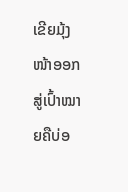ເຂີຍມຸ້ງໜ້າອອກສູ່ເປົ້າໝາຍຄືບ່ອ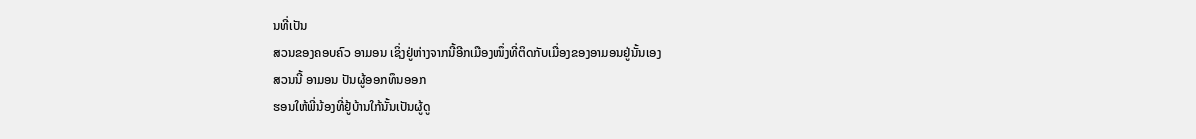ນທີ່ເປັນ
ສວນຂອງຄອບຄົວ ອາມອນ ເຊິ່ງຢູ່ຫ່າງຈາກນີ້ອີກເມືອງໜຶ່ງທີ່ຕິດກັບເມື່ອງຂອງອາມອນຢູ່ນັ້ນເອງ
ສວນນີ້ ອາມອນ ປັນຜູ້ອອກທຶນອອກ
ຮອນໃຫ້ພີ່ນ້ອງທີ່ຢູ້ບ້ານໃກ້ນັ້ນເປັນຜູ້ດູ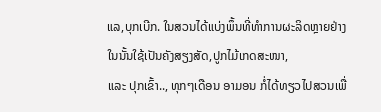ແລ,ບຸກເບີກ. ໃນສວນໄດ້ແບ່ງພຶ້ນທີ່ທຳການຜະລິດຫຼາຍຢ່າງ
ໃນນັ້ນໃຊ້ເປັນຄັງສຽງສັດ,ປູກໄມ້ເກດສະໜາ,
ແລະ ປຸກເຂົ້າ.., ທຸກໆເດືອນ ອາມອນ ກໍ່ໄດ້ທຽວໄປສວນເພື່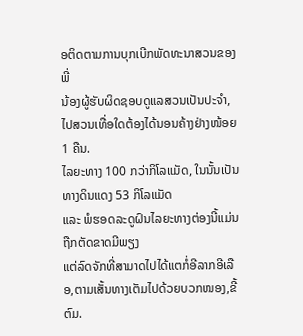ອຕິດຕາມການບຸກເບີກພັດທະນາສວນຂອງພີ່
ນ້ອງຜູ້ຮັບຜິດຊອບດູແລສວນເປັນປະຈຳ,ໄປສວນເທື່ອໃດຕ້ອງໄດ້ນອນຄ້າງຢ່າງໜ້ອຍ 1 ຄືນ.
ໄລຍະທາງ 100 ກວ່າກິໂລແມັດ, ໃນນັ້ນເປັນທາງດິນແດງ 53 ກິໂລແມັດ
ແລະ ພໍຮອດລະດູຝົນໄລຍະທາງຕ່ອງນີ້ແມ່ນຖືກຕັດຂາດມີພຽງ
ແຕ່ລົດຈັກທີ່ສາມາດໄປໄດ້ແຕກໍ່ອີລາກອີເລືອ,ຕາມເສັ້ນທາງເຕັມໄປດ້ວຍບວກໜອງ,ຂີ້ຕົມ.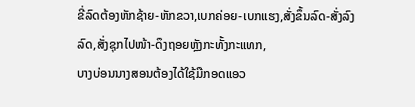ຂີ່ລົດຕ້ອງຫັກຊ້າຍ-ຫັກຂວາ,ເບກຄ່ອຍ-ເບກແຮງ,ສັ່ງຂຶ້ນລົດ-ສັ່ງລົງລົດ,ສັ່ງຊຸກໄປໜ້າ-ດຶງຖອຍຫຼັງກະທັ້ງກະແທກ,
ບາງບ່ອນນາງສອນຕ້ອງໄດ້ໃຊ້ມືກອດແອວ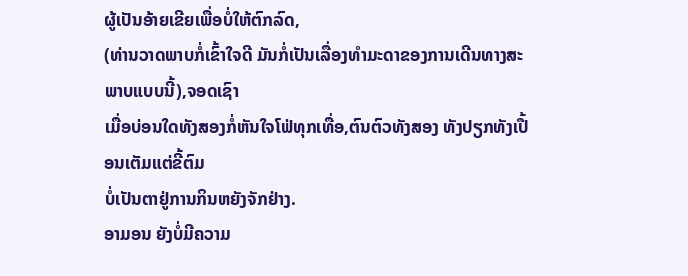ຜູ້ເປັນອ້າຍເຂີຍເພື່ອບໍ່ໃຫ້ຕົກລົດ,
(ທ່ານວາດພາບກໍ່ເຂົ້າໃຈດີ ມັນກໍ່ເປັນເລື່ອງທຳມະດາຂອງການເດີນທາງສະພາບແບບນີ້),ຈອດເຊົາ
ເມື່ອບ່ອນໃດທັງສອງກໍ່ຫັນໃຈໂຟ່ທຸກເທື່ອ,ຕົນຕົວທັງສອງ ທັງປຽກທັງເປື້ອນເຕັມແຕ່ຂີ້ຕົມ
ບໍ່ເປັນຕາຢູ່ການກິນຫຍັງຈັກຢ່າງ.
ອາມອນ ຍັງບໍ່ມີຄວາມ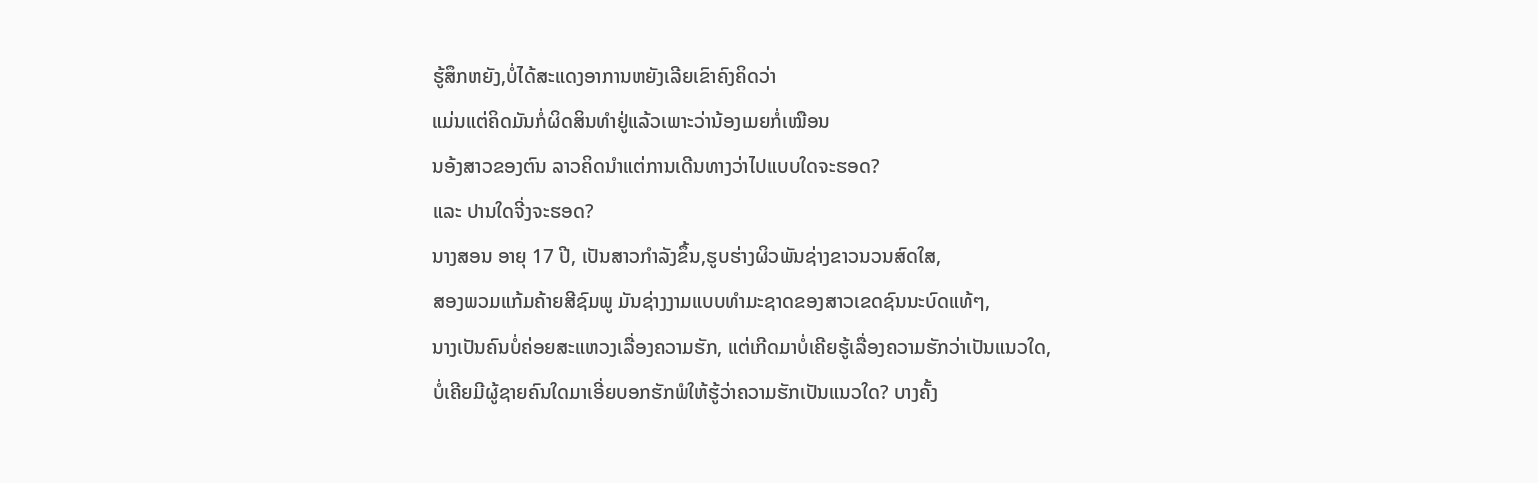ຮູ້ສຶກຫຍັງ,ບໍ່ໄດ້ສະແດງອາການຫຍັງເລີຍເຂົາຄົງຄິດວ່າ
ແມ່ນແຕ່ຄິດມັນກໍ່ຜິດສິນທຳຢູ່ແລ້ວເພາະວ່ານ້ອງເມຍກໍ່ເໝືອນ
ນອ້ງສາວຂອງຕົນ ລາວຄິດນຳແຕ່ການເດີນທາງວ່າໄປແບບໃດຈະຮອດ?
ແລະ ປານໃດຈີ່ງຈະຮອດ?
ນາງສອນ ອາຍຸ 17 ປີ, ເປັນສາວກຳລັງຂຶ້ນ,ຮູບຮ່າງຜິວພັນຊ່າງຂາວນວນສົດໃສ,
ສອງພວມແກ້ມຄ້າຍສີຊົມພູ ມັນຊ່າງງາມແບບທຳມະຊາດຂອງສາວເຂດຊົນນະບົດແທ້ໆ,
ນາງເປັນຄົນບໍ່ຄ່ອຍສະແຫວງເລື່ອງຄວາມຮັກ, ແຕ່ເກີດມາບໍ່ເຄີຍຮູ້ເລື່ອງຄວາມຮັກວ່າເປັນແນວໃດ,
ບໍ່ເຄີຍມີຜູ້ຊາຍຄົນໃດມາເອີ່ຍບອກຮັກພໍໃຫ້ຮູ້ວ່າຄວາມຮັກເປັນແນວໃດ? ບາງຄັ້ງ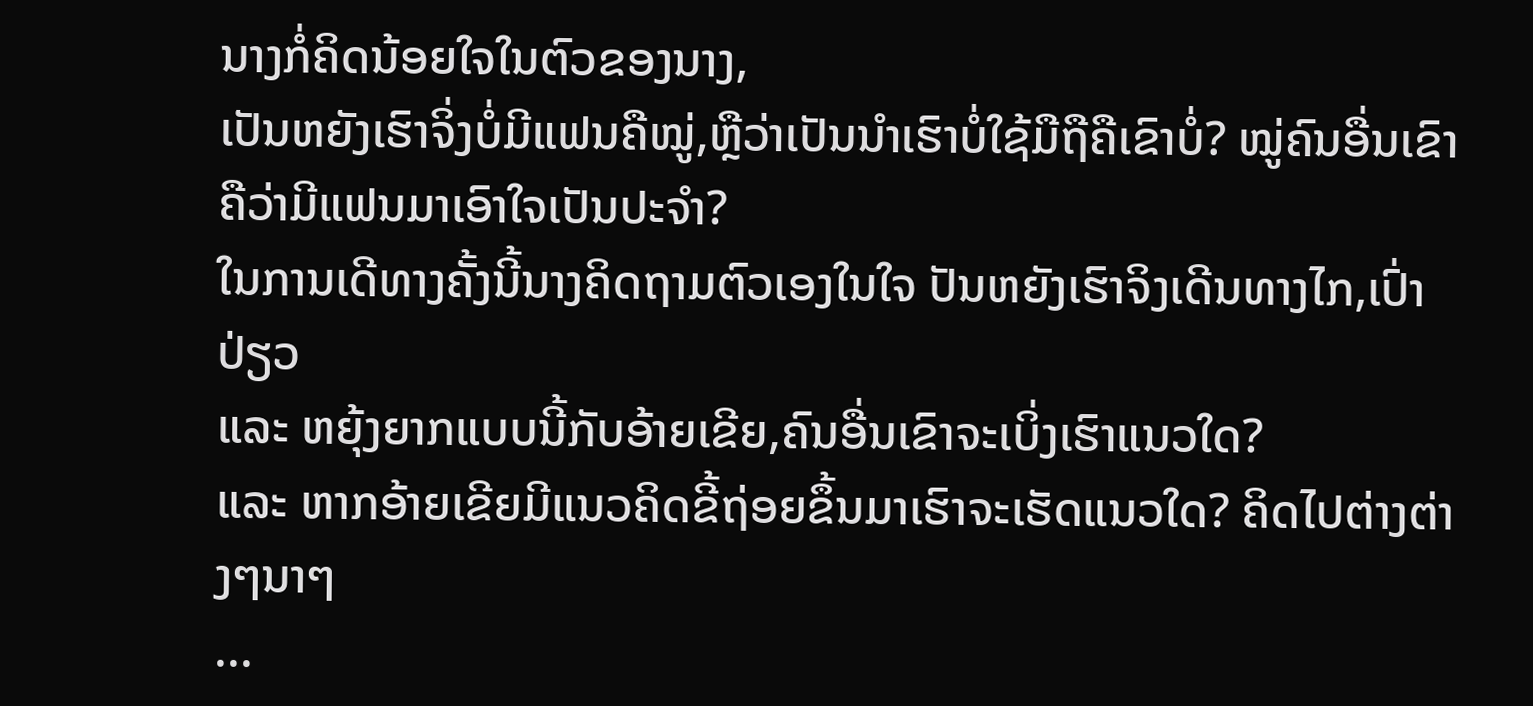ນາງກໍ່ຄິດນ້ອຍໃຈໃນຕົວຂອງນາງ,
ເປັນຫຍັງເຮົາຈິ່ງບໍ່ມີແຟນຄືໝູ່,ຫຼືວ່າເປັນນຳເຮົາບໍ່ໃຊ້ມືຖືຄືເຂົາບໍ່? ໝູ່ຄົນອື່ນເຂົາຄືວ່າມີແຟນມາເອົາໃຈເປັນປະຈຳ?
ໃນການເດີທາງຄັ້ງນີ້ນາງຄິດຖາມຕົວເອງໃນໃຈ ປັນຫຍັງເຮົາຈິງເດີນທາງໄກ,ເປົ່າປ່ຽວ
ແລະ ຫຍຸ້ງຍາກແບບນີ້ກັບອ້າຍເຂີຍ,ຄົນອື່ນເຂົາຈະເບິ່ງເຮົາແນວໃດ?
ແລະ ຫາກອ້າຍເຂີຍມີແນວຄິດຂີ້ຖ່ອຍຂຶ້ນມາເຮົາຈະເຮັດແນວໃດ? ຄິດໄປຕ່າງຕ່າງໆນາໆ
...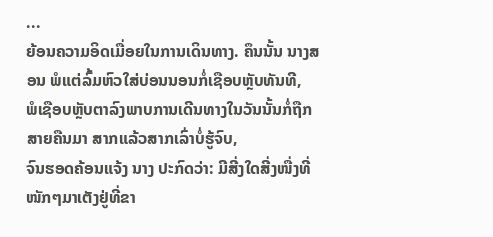...
ຍ້ອນຄວາມອິດເມື່ອຍໃນການເດິນທາງ. ຄຶນນັ້ນ ນາງສອນ ພໍແຕ່ລົ້ມຫົວໃສ່ບ່ອນນອນກໍ່ເຊືອບຫຼັບທັນທີ,
ພໍເຊືອບຫຼັບຕາລົງພາບການເດີນທາງໃນວັນນັ້ນກໍ່ຖືກສາຍຄືນມາ ສາກແລ້ວສາກເລົ່າບໍ່ຮູ້ຈົບ,
ຈົນຮອດຄ້ອນແຈ້ງ ນາງ ປະກົດວ່າ: ມີສີ່ງໃດສີ່ງໜື່ງທີ່ໜັກໆມາເຕັງຢູ່ທີ່ຂາ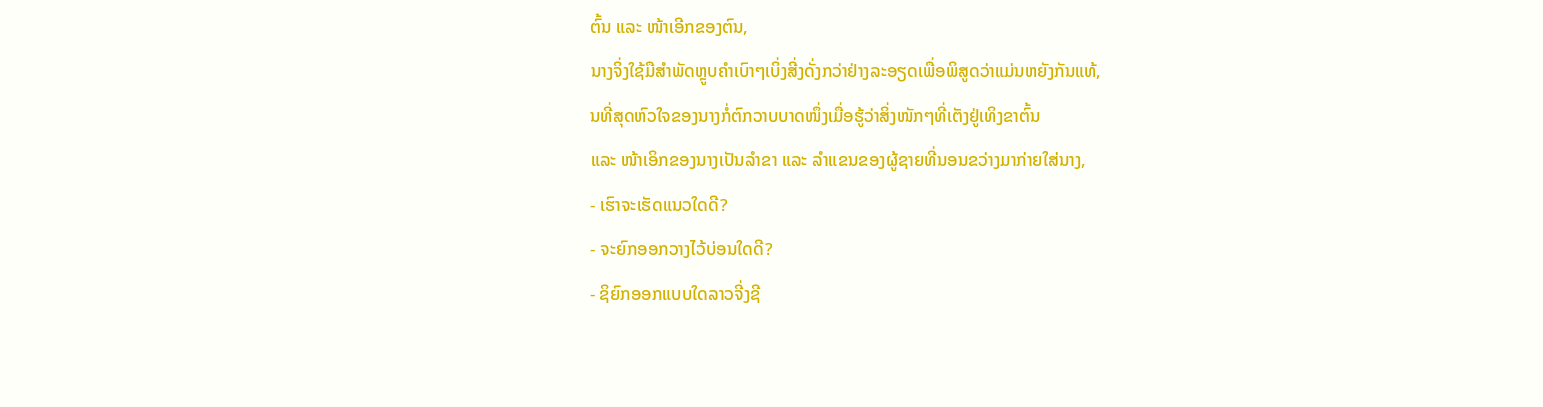ຕົ້ນ ແລະ ໜ້າເອີກຂອງຕົນ,
ນາງຈິ່ງໃຊ້ມືສຳພັດຫຼູບຄຳເບົາໆເບິ່ງສີ່ງດັ່ງກວ່າຢ່າງລະອຽດເພື່ອພິສູດວ່າແມ່ນຫຍັງກັນແທ້,
ນທີ່ສຸດຫົວໃຈຂອງນາງກໍ່ຕົກວາບບາດໜຶ່ງເມື່ອຮູ້ວ່າສິ່ງໜັກໆທີ່ເຕັງຢູ່ເທິງຂາຕົ້ນ
ແລະ ໜ້າເອິກຂອງນາງເປັນລຳຂາ ແລະ ລຳແຂນຂອງຜູ້ຊາຍທີ່ນອນຂວ່າງມາກ່າຍໃສ່ນາງ,
- ເຮົາຈະເຮັດແນວໃດດີ?
- ຈະຍົກອອກວາງໄວ້ບ່ອນໃດດີ?
- ຊິຍົກອອກແບບໃດລາວຈີ່ງຊີ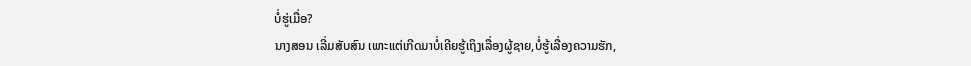ບໍ່ຮູ່ເມື່ອ?
ນາງສອນ ເລີ່ມສັບສົນ ເພາະແຕ່ເກີດມາບໍ່ເຄີຍຮູ້ເຖິງເລື່ອງຜູ້ຊາຍ,ບໍ່ຮູ້ເລື່ອງຄວາມຮັກ,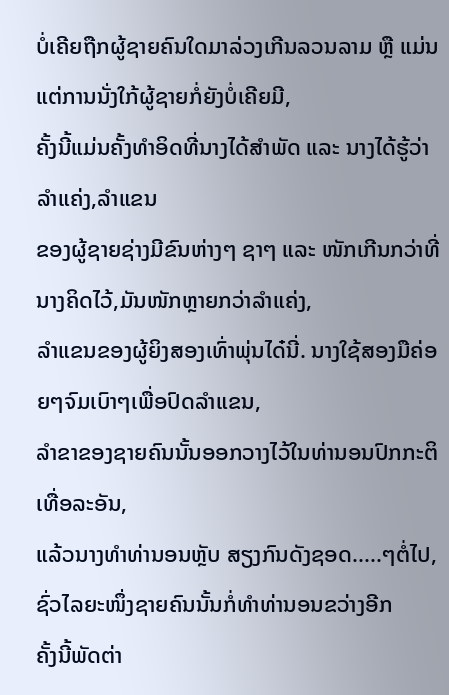ບໍ່ເຄີຍຖືກຜູ້ຊາຍຄົນໃດມາລ່ວງເກີນລວນລາມ ຫຼື ແມ່ນແຕ່ການນັ່ງໃກ້ຜູ້ຊາຍກໍ່ຍັງບໍ່ເຄີຍມີ,
ຄັ້ງນີ້ແມ່ນຄັ້ງທຳອິດທີ່ນາງໄດ້ສຳພັດ ແລະ ນາງໄດ້ຮູ້ວ່າ ລຳແຄ່ງ,ລຳແຂນ
ຂອງຜູ້ຊາຍຊ່າງມີຂົນຫ່າງໆ ຊາໆ ແລະ ໜັກເກີນກວ່າທີ່ນາງຄິດໄວ້,ມັນໜັກຫຼາຍກວ່າລຳແຄ່ງ,
ລຳແຂນຂອງຜູ້ຍິງສອງເທົ່າພຸ່ນໄດ໋ນີ່. ນາງໃຊ້ສອງມືຄ່ອຍໆຈົມເບົາໆເພື່ອປົດລຳແຂນ,
ລຳຂາຂອງຊາຍຄົນນັ້ນອອກວາງໄວ້ໃນທ່ານອນປົກກະຕິເທື່ອລະອັນ,
ແລ້ວນາງທຳທ່ານອນຫຼັບ ສຽງກົນດັງຊອດ.....ໆຕໍ່ໄປ, ຊົ່ວໄລຍະໜຶ່ງຊາຍຄົນນັ້ນກໍ່ທຳທ່ານອນຂວ່າງອີກ
ຄັ້ງນີ້ພັດຕ່າ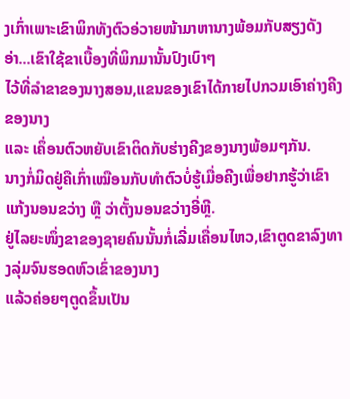ງເກົ່າເພາະເຂົາພິກທັງຕົວອ່ວາຍໜ້າມາຫານາງພ້ອມກັບສຽງດັງອ່າ...ເຂົາໃຊ້ຂາເບື້ອງທີ່ພິກມານັ້ນປົງເບົາໆ
ໄວ້ທີ່ລຳຂາຂອງນາງສອນ,ແຂນຂອງເຂົາໄດ້ກາຍໄປກວມເອົາຄ່າງຄີງຂອງນາງ
ແລະ ເຄຶ່ອນຕົວຫຍັບເຂົາຕິດກັບຮ່າງຄີງຂອງນາງພ້ອມໆກັນ.
ນາງກໍ່ມິດຢູ່ຄືເກົ່າເໝືອນກັບທຳຕົວບໍ່ຮູ້ເມື່ອຄີງເພື່ອຢາກຮູ້ວ່າເຂົາແກ້ງນອນຂວ່າງ ຫຼື ວ່າຕັ້ງນອນຂວ່າງອີ່ຫຼີ.
ຢູ່ໄລຍະໜຶ່ງຂາຂອງຊາຍຄົນນັ້ນກໍ່ເລີ່ມເຄື່ອນໄຫວ,ເຂົາຕູດຂາລົງທາງລຸ່ມຈົນຮອດຫົວເຂົ່າຂອງນາງ
ແລ້ວຄ່ອຍໆຕູດຂຶ້ນເປັນ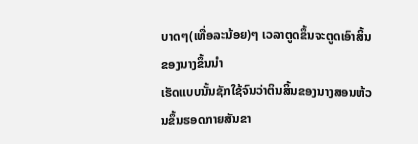ບາດໆ(ເທື່ອລະນ້ອຍ)ໆ ເວລາຕູດຂຶ້ນຈະຕູດເອົາສິ້ນຂອງນາງຂຶ້ນນຳ
ເຮັດແບບນັ້ນຊັກໃຊ້ຈົນວ່າຕິນສິ້ນຂອງນາງສອນຫ້ວນຂຶ້ນຮອດກາຍສັນຂາ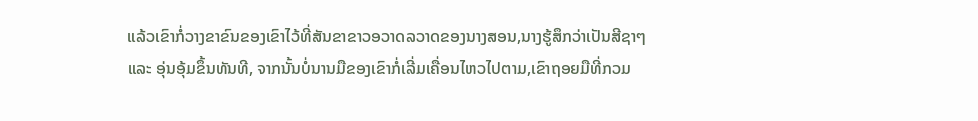ແລ້ວເຂົາກໍ່ວາງຂາຂົນຂອງເຂົາໄວ້ທີ່ສັນຂາຂາວອວາດລວາດຂອງນາງສອນ,ນາງຮູ້ສຶກວ່າເປັນສີຊາໆ
ແລະ ອຸ່ນອຸ້ມຂຶ້ນທັນທີ, ຈາກນັ້ນບໍ່ນານມືຂອງເຂົາກໍ່ເລີ່ມເຄື່ອນໄຫວໄປຕາມ,ເຂົາຖອຍມືທີ່ກວມ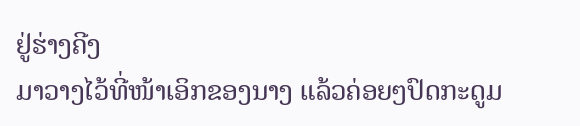ຢູ່ຮ່າງຄີງ
ມາວາງໄວ້ທີ່ໜ້າເອິກຂອງນາງ ແລ້ວຄ່ອຍໆປົດກະດູມ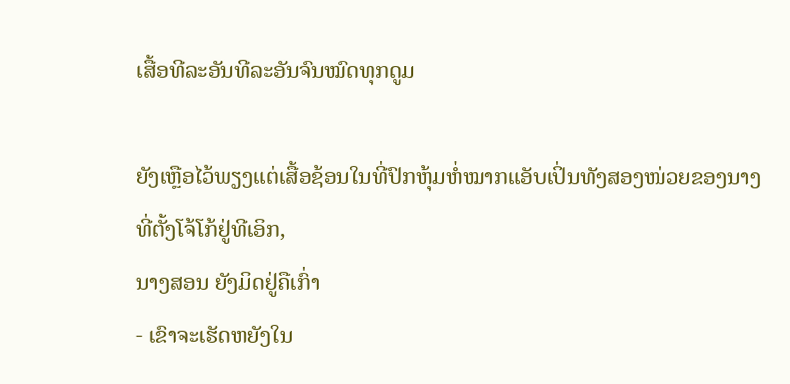ເສື້ອທີລະອັນທີລະອັນຈົນໝົດທຸກດູມ

ຍັງເຫຼືອໄວ້ພຽງແຕ່ເສື້ອຊ້ອນໃນທີ່ປົກຫຸ້ມຫໍ່ໝາກແອັບເປິ່ນທັງສອງໜ່ວຍຂອງນາງທີ່ຕັ້ງໂຈ້ໂກ້ຢູ່ທີເອິກ,
ນາງສອນ ຍັງມິດຢູ່ຄືເກົ່າ
- ເຂົາຈະເຮັດຫຍັງໃນ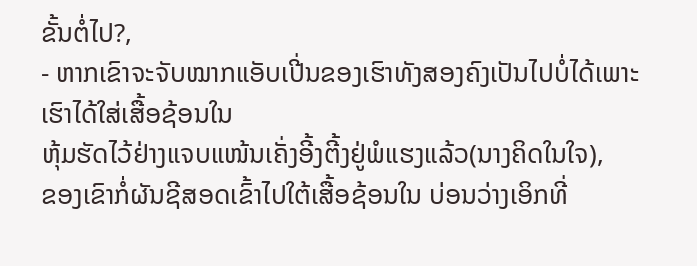ຂັ້ນຕໍ່ໄປ?,
- ຫາກເຂົາຈະຈັບໝາກແອັບເປີ່ນຂອງເຮົາທັງສອງຄົງເປັນໄປບໍ່ໄດ້ເພາະເຮົາໄດ້ໃສ່ເສື້ອຊ້ອນໃນ
ຫຸ້ມຮັດໄວ້ຢ່າງແຈບແໜ້ນເຄັ່ງອີ້ງຕີ້ງຢູ່ພໍແຮງແລ້ວ(ນາງຄິດໃນໃຈ),
ຂອງເຂົາກໍ່ຜັນຊີສອດເຂົ້າໄປໃຕ້ເສື້ອຊ້ອນໃນ ບ່ອນວ່າງເອິກທີ່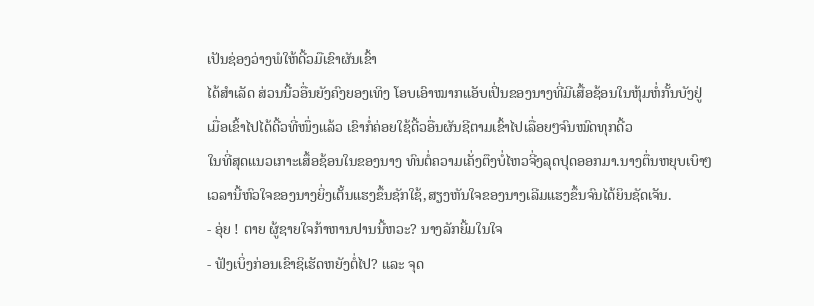ເປັນຊ່ອງວ່າງພໍໃຫ້ດີ້ວມືເຂົາຜັນເຂົ້າ
ໄດ້ສຳເລັດ ສ່ວນນີ້ວອື່ນຍັງຄົງຍອງເທິງ ໂອບເອົາໝາກແອັບເປິ່ນຂອງນາງທີ່ມີເສື້ອຊ້ອນໃນຫຸ້ມຫໍ່ກັ້ນບັງຢູ່
ເມື່ອເຂົ້າໄປໄດ້ດີ້ວທີ່ໜຶ່ງແລ້ວ ເຂົາກໍ່ຄ່ອຍໃຊ້ດີ້ວອື່ນຜັນຊີຕາມເຂົ້າໄປເລື່ອຍໆຈົນໝົດທຸກດີ້ວ
ໃນທີ່ສຸດແນວເກາະເສຶ້ອຊ້ອນໃນຂອງນາງ ທົນຕໍ່ຄວາມເຄັ່ງຕຶງບໍ່ໄຫວຈີ່ງລຸດປຸດອອກມາ.ນາງຕຶ່ນຫຍຸບເບົາໆ
ເວລານີ້ຫົວໃຈຂອງນາງຍິ່ງເຕັ້ນແຮງຂຶ້ນຊັກໃຊ້,ສຽງຫັນໃຈຂອງນາງເລີມແຮງຂຶ້ນຈົນໄດ້ຍິນຊັດເຈັນ.
- ອຸ່ຍ ! ຕາຍ ຜູ້ຊາຍໃຈກ້າຫານປານນີ້ຫວະ? ນາງລັກຍີ້ມໃນໃຈ
- ຟັງເບິ່ງກ່ອນເຂົາຊິເຮັດຫຍັງຕໍ່ໄປ? ແລະ ຈຸດ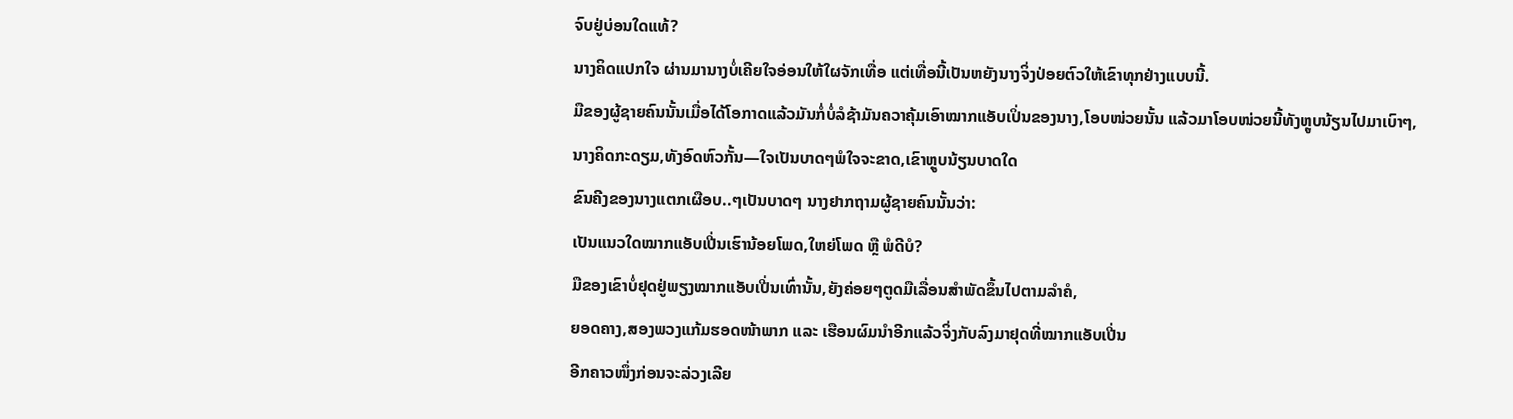ຈົບຢູ່ບ່ອນໃດແທ້?
ນາງຄິດແປກໃຈ ຜ່ານມານາງບໍ່ເຄີຍໃຈອ່ອນໃຫ້ໃຜຈັກເທື່ອ ແຕ່ເທື່ອນີ້ເປັນຫຍັງນາງຈິ່ງປ່ອຍຕົວໃຫ້ເຂົາທຸກຢ່າງແບບນີ້.
ມືຂອງຜູ້ຊາຍຄົນນັ້ນເມື່ອໄດ້ໂອກາດແລ້ວມັນກໍ່ບໍ່ລໍຊ້າມັນຄວາຄຸ້ມເອົາໝາກແອັບເປິ່ນຂອງນາງ,ໂອບໜ່ວຍນັ້ນ ແລ້ວມາໂອບໜ່ວຍນີ້ທັງຫຼູບນ້ຽນໄປມາເບົາໆ,
ນາງຄິດກະດຽມ,ທັງອົດຫົວກັ້ນ—ໃຈເປັນບາດໆພໍໃຈຈະຂາດ,ເຂົາຫຼູບນ້ຽນບາດໃດ
ຂົນຄີງຂອງນາງແຕກເຜືອບ..ໆເປັນບາດໆ ນາງຢາກຖາມຜູ້ຊາຍຄົນນັ້ນວ່າ:
ເປັນແນວໃດໝາກແອັບເປີ່ນເຮົານ້ອຍໂພດ,ໃຫຍ່ໂພດ ຫຼື ພໍດີບໍ?
ມືຂອງເຂົາບໍ່ຢຸດຢູ່ພຽງໝາກແອັບເປີ່ນເທົ່ານັ້ນ,ຍັງຄ່ອຍໆຕູດມືເລື່ອນສຳພັດຂຶ້ນໄປຕາມລຳຄໍ,
ຍອດຄາງ,ສອງພວງແກ້ມຮອດໜ້າພາກ ແລະ ເຮືອນຜົມນຳອີກແລ້ວຈິ່ງກັບລົງມາຢຸດທີ່ໝາກແອັບເປີ່ນ
ອີກຄາວໜຶ່ງກ່ອນຈະລ່ວງເລີຍ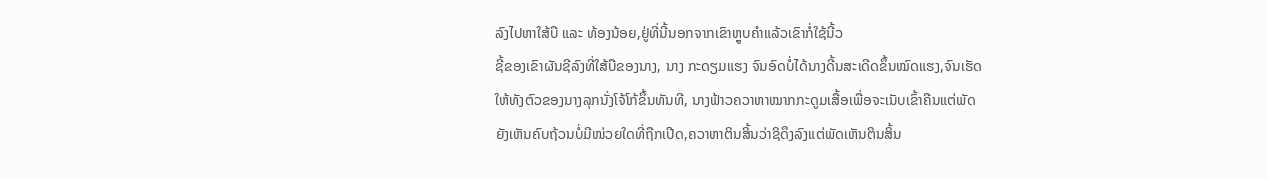ລົງໄປຫາໃສ້ບື ແລະ ທ້ອງນ້ອຍ,ຢູ່ທີ່ນີ້ນອກຈາກເຂົາຫຼູບຄຳແລ້ວເຂົາກໍ່ໃຊ້ນີ້ວ
ຊີ້ຂອງເຂົາຜັນຊີລົງທີ່ໃສ້ບືຂອງນາງ, ນາງ ກະດຽມແຮງ ຈົນອົດບໍ່ໄດ້ນາງດີ້ນສະເດີດຂຶ້ນໝົດແຮງ,ຈົນເຮັດ
ໃຫ້ທັງຕົວຂອງນາງລຸກນັ່ງໂຈ້ໂກ້ຂຶ້ນທັນທີ, ນາງຟ້າວຄວາຫາໝາກກະດູມເສື້ອເພື່ອຈະເນັບເຂົ້າຄືນແຕ່ພັດ
ຍັງເຫັນຄົບຖ້ວນບໍ່ມີໜ່ວຍໃດທີ່ຖືກເປີດ,ຄວາຫາຕິນສິ້ນວ່າຊິດຶງລົງແຕ່ພັດເຫັນຕິນສິ້ນ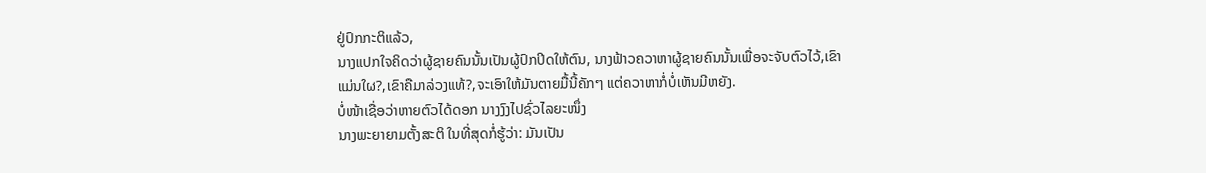ຢູ່ປົກກະຕິແລ້ວ,
ນາງແປກໃຈຄິດວ່າຜູ້ຊາຍຄົນນັ້ນເປັນຜູ້ປົກປິດໃຫ້ຕົນ, ນາງຟ້າວຄວາຫາຜູ້ຊາຍຄົນນັ້ນເພື່ອຈະຈັບຕົວໄວ້,ເຂົາ
ແມ່ນໃຜ?,ເຂົາຄືມາລ່ວງແທ້?,ຈະເອົາໃຫ້ມັນຕາຍມື້ນີ້ຄັກໆ ແຕ່ຄວາຫາກໍ່ບໍ່ເຫັນມີຫຍັງ.
ບໍ່ໜ້າເຊື່ອວ່າຫາຍຕົວໄດ້ດອກ ນາງງົງໄປຊົ່ວໄລຍະໜຶ່ງ
ນາງພະຍາຍາມຕັ້ງສະຕິ ໃນທີ່ສຸດກໍ່ຮູ້ວ່າ: ມັນເປັນ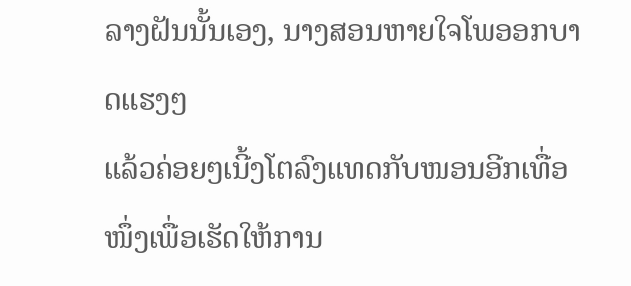ລາງຝັນນັ້ນເອງ, ນາງສອນຫາຍໃຈໂພອອກບາດແຮງໆ
ແລ້ວຄ່ອຍໆເນີ້ງໂຕລົງແທດກັບໜອນອີກເທື່ອໜຶ່ງເພື່ອເຮັດໃຫ້ການ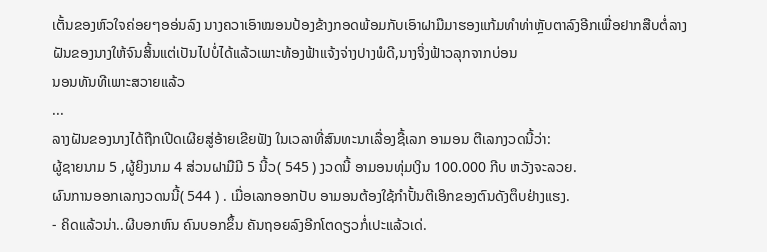ເຕັ້ນຂອງຫົວໃຈຄ່ອຍໆອອ່ນລົງ ນາງຄວາເອົາໝອນປ້ອງຂ້າງກອດພ້ອມກັບເອົາຝາມືມາຮອງແກ້ມທຳທ່າຫຼັບຕາລົງອີກເພື່ອຢາກສືບຕໍ່ລາງ
ຝັນຂອງນາງໃຫ້ຈົນສິ້ນແຕ່ເປັນໄປບໍ່ໄດ້ແລ້ວເພາະທ້ອງຟ້າແຈ້ງຈ່າງປາງພໍດີ,ນາງຈິ່ງຟ້າວລຸກຈາກບ່ອນ
ນອນທັນທີເພາະສວາຍແລ້ວ
...
ລາງຝັນຂອງນາງໄດ້ຖືກເປີດເຜີຍສູ່ອ້າຍເຂີຍຟັງ ໃນເວລາທີ່ສົນທະນາເລື່ອງຊື້ເລກ ອາມອນ ຕີເລກງວດນີ້ວ່າ:
ຜູ້ຊາຍນາມ 5 ,ຜູ້ຍິງນາມ 4 ສ່ວນຝາມືມີ 5 ນີ້ວ( 545 ) ງວດນີ້ ອາມອນທຸ່ມເງິນ 100.000 ກີບ ຫວັງຈະລວຍ.
ຜົນການອອກເລກງວດນນີ້( 544 ) . ເມື່ອເລກອອກປັບ ອາມອນຕ້ອງໃຊ້ກຳປັ້ນຕີເອິກຂອງຕົນດັງຕຶບຢ່າງແຮງ.
- ຄິດແລ້ວນ່າ..ຜີບອກຫົນ ຄົນບອກຂຶ້ນ ຄັນຖອຍລົງອີກໂຕດຽວກໍ່ເປະແລ້ວເດ່.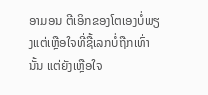ອາມອນ ຕີເອິກຂອງໂຕເອງບໍ່ພຽງແຕ່ເຫຼືອໃຈທີ່ຊື້ເລກບໍ່ຖືກເທົ່ານັ້ນ ແຕ່ຍັງເຫຼືອໃຈ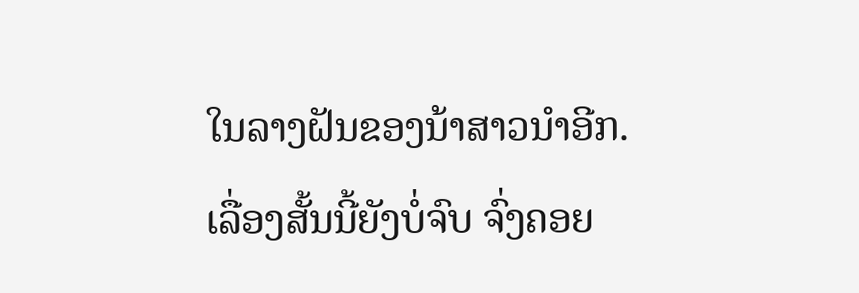ໃນລາງຝັນຂອງນ້າສາວນຳອີກ.
ເລື່ອງສັ້ນນີ້ຍັງບໍ່ຈົບ ຈົ່ງຄອຍ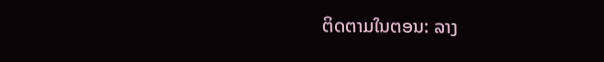ຕິດຕາມໃນຕອນ: ລາງ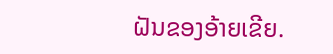ຝັນຂອງອ້າຍເຂີຍ.